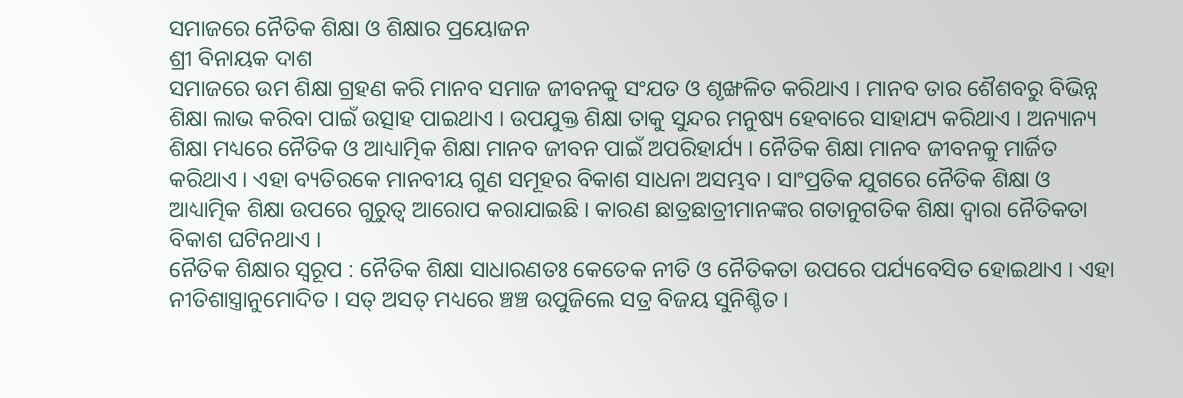ସମାଜରେ ନୈତିକ ଶିକ୍ଷା ଓ ଶିକ୍ଷାର ପ୍ରୟୋଜନ
ଶ୍ରୀ ବିନାୟକ ଦାଶ
ସମାଜରେ ଉମ ଶିକ୍ଷା ଗ୍ରହଣ କରି ମାନବ ସମାଜ ଜୀବନକୁ ସଂଯତ ଓ ଶୃଙ୍ଖଳିତ କରିଥାଏ । ମାନବ ତାର ଶୈଶବରୁ ବିଭିନ୍ନ ଶିକ୍ଷା ଲାଭ କରିବା ପାଇଁ ଉତ୍ସାହ ପାଇଥାଏ । ଉପଯୁକ୍ତ ଶିକ୍ଷା ତାକୁ ସୁନ୍ଦର ମନୁଷ୍ୟ ହେବାରେ ସାହାଯ୍ୟ କରିଥାଏ । ଅନ୍ୟାନ୍ୟ ଶିକ୍ଷା ମଧ୍ୟରେ ନୈତିକ ଓ ଆଧ୍ୟାତ୍ମିକ ଶିକ୍ଷା ମାନବ ଜୀବନ ପାଇଁ ଅପରିହାର୍ଯ୍ୟ । ନୈତିକ ଶିକ୍ଷା ମାନବ ଜୀବନକୁ ମାର୍ଜିତ କରିଥାଏ । ଏହା ବ୍ୟତିରକେ ମାନବୀୟ ଗୁଣ ସମୂହର ବିକାଶ ସାଧନା ଅସମ୍ଭବ । ସାଂପ୍ରତିକ ଯୁଗରେ ନୈତିକ ଶିକ୍ଷା ଓ ଆଧ୍ୟାତ୍ମିକ ଶିକ୍ଷା ଉପରେ ଗୁରୁତ୍ୱ ଆରୋପ କରାଯାଇଛି । କାରଣ ଛାତ୍ରଛାତ୍ରୀମାନଙ୍କର ଗତାନୁଗତିକ ଶିକ୍ଷା ଦ୍ୱାରା ନୈତିକତା ବିକାଶ ଘଟିନଥାଏ ।
ନୈତିକ ଶିକ୍ଷାର ସ୍ୱରୂପ : ନୈତିକ ଶିକ୍ଷା ସାଧାରଣତଃ କେତେକ ନୀତି ଓ ନୈତିକତା ଉପରେ ପର୍ଯ୍ୟବେସିତ ହୋଇଥାଏ । ଏହା ନୀତିଶାସ୍ତ୍ରାନୁମୋଦିତ । ସତ୍ ଅସତ୍ ମଧ୍ୟରେ ଞ୍ଚଞ୍ଚ ଉପୁଜିଲେ ସତ୍ର ବିଜୟ ସୁନିଶ୍ଚିତ ।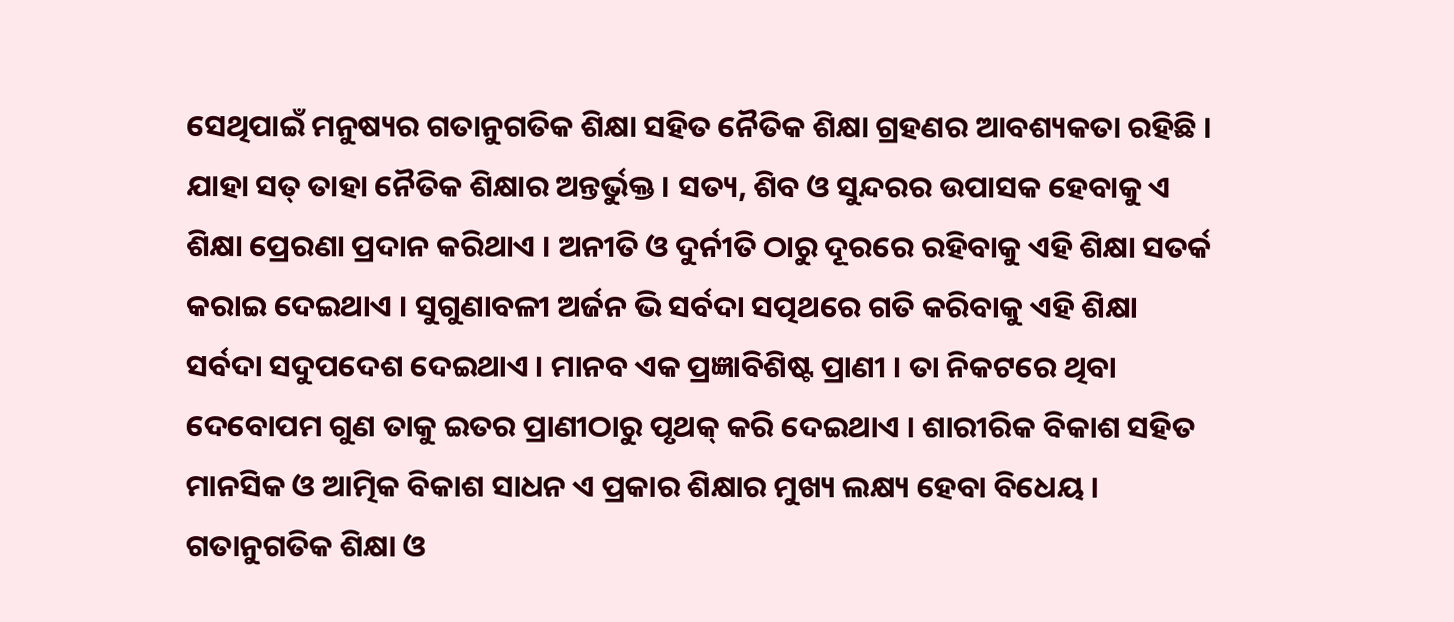ସେଥିପାଇଁ ମନୁଷ୍ୟର ଗତାନୁଗତିକ ଶିକ୍ଷା ସହିତ ନୈତିକ ଶିକ୍ଷା ଗ୍ରହଣର ଆବଶ୍ୟକତା ରହିଛି । ଯାହା ସତ୍ ତାହା ନୈତିକ ଶିକ୍ଷାର ଅନ୍ତର୍ଭୁକ୍ତ । ସତ୍ୟ, ଶିବ ଓ ସୁନ୍ଦରର ଉପାସକ ହେବାକୁ ଏ ଶିକ୍ଷା ପ୍ରେରଣା ପ୍ରଦାନ କରିଥାଏ । ଅନୀତି ଓ ଦୁର୍ନୀତି ଠାରୁ ଦୂରରେ ରହିବାକୁ ଏହି ଶିକ୍ଷା ସତର୍କ କରାଇ ଦେଇଥାଏ । ସୁଗୁଣାବଳୀ ଅର୍ଜନ ଭି ସର୍ବଦା ସତ୍ପଥରେ ଗତି କରିବାକୁ ଏହି ଶିକ୍ଷା ସର୍ବଦା ସଦୁପଦେଶ ଦେଇଥାଏ । ମାନବ ଏକ ପ୍ରଜ୍ଞାବିଶିଷ୍ଟ ପ୍ରାଣୀ । ତା ନିକଟରେ ଥିବା ଦେବୋପମ ଗୁଣ ତାକୁ ଇତର ପ୍ରାଣୀଠାରୁ ପୃଥକ୍ କରି ଦେଇଥାଏ । ଶାରୀରିକ ବିକାଶ ସହିତ ମାନସିକ ଓ ଆତ୍ମିକ ବିକାଶ ସାଧନ ଏ ପ୍ରକାର ଶିକ୍ଷାର ମୁଖ୍ୟ ଲକ୍ଷ୍ୟ ହେବା ବିଧେୟ ।
ଗତାନୁଗତିକ ଶିକ୍ଷା ଓ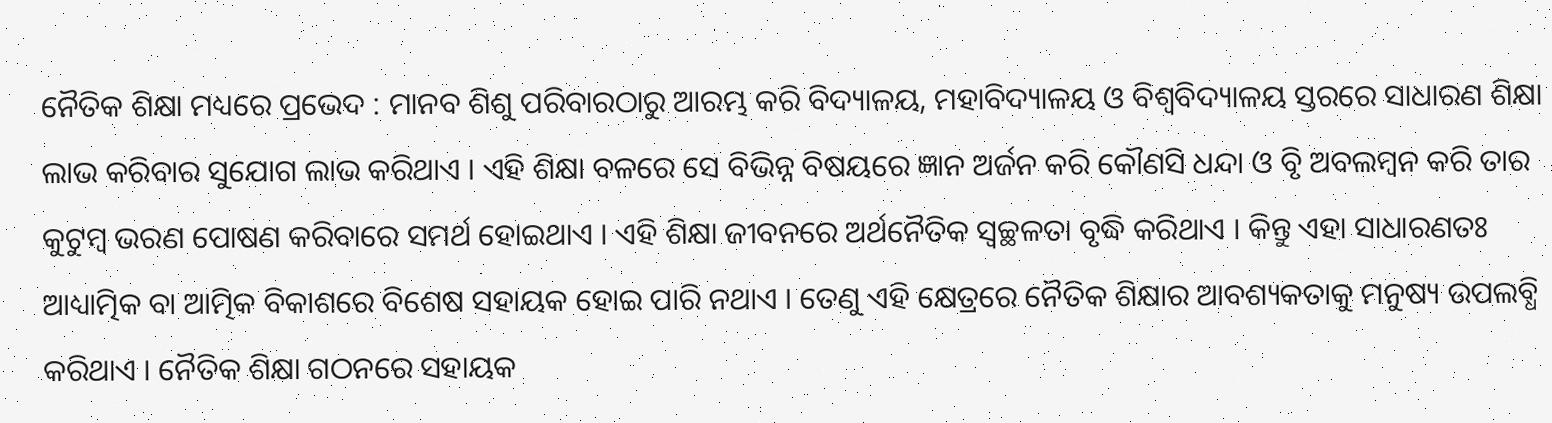ନୈତିକ ଶିକ୍ଷା ମଧ୍ୟରେ ପ୍ରଭେଦ : ମାନବ ଶିଶୁ ପରିବାରଠାରୁ ଆରମ୍ଭ କରି ବିଦ୍ୟାଳୟ, ମହାବିଦ୍ୟାଳୟ ଓ ବିଶ୍ୱବିଦ୍ୟାଳୟ ସ୍ତରରେ ସାଧାରଣ ଶିକ୍ଷା ଲାଭ କରିବାର ସୁଯୋଗ ଲାଭ କରିଥାଏ । ଏହି ଶିକ୍ଷା ବଳରେ ସେ ବିଭିନ୍ନ ବିଷୟରେ ଜ୍ଞାନ ଅର୍ଜନ କରି କୌଣସି ଧନ୍ଦା ଓ ବୃି ଅବଲମ୍ବନ କରି ତାର କୁଟୁମ୍ବ ଭରଣ ପୋଷଣ କରିବାରେ ସମର୍ଥ ହୋଇଥାଏ । ଏହି ଶିକ୍ଷା ଜୀବନରେ ଅର୍ଥନୈତିକ ସ୍ୱଚ୍ଛଳତା ବୃଦ୍ଧି କରିଥାଏ । କିନ୍ତୁ ଏହା ସାଧାରଣତଃ ଆଧ୍ୟାତ୍ମିକ ବା ଆତ୍ମିକ ବିକାଶରେ ବିଶେଷ ସହାୟକ ହୋଇ ପାରି ନଥାଏ । ତେଣୁ ଏହି କ୍ଷେତ୍ରରେ ନୈତିକ ଶିକ୍ଷାର ଆବଶ୍ୟକତାକୁ ମନୁଷ୍ୟ ଉପଲବ୍ଧି କରିଥାଏ । ନୈତିକ ଶିକ୍ଷା ଗଠନରେ ସହାୟକ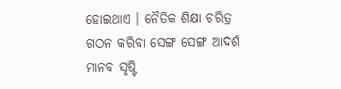ହୋଇଥାଏ । ନୈତିକ ଶିକ୍ଷା ଚରିତ୍ର ଗଠନ କରିବା ସେଙ୍ଗ ସେଙ୍ଗ ଆଦର୍ଶ ମାନବ ସୃଷ୍ଟି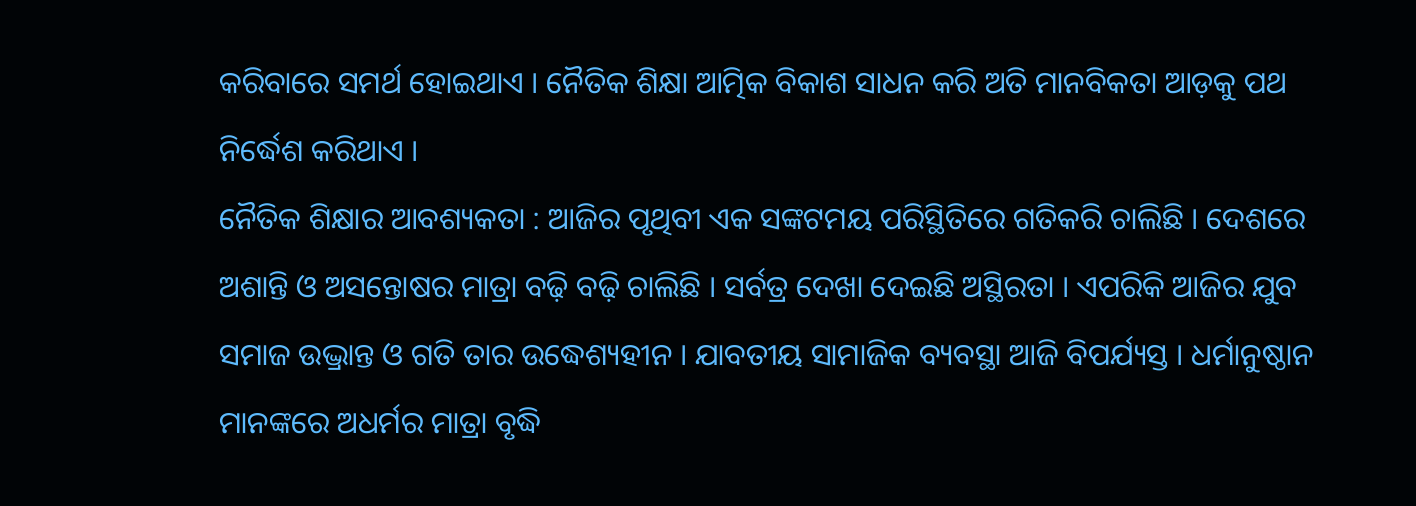କରିବାରେ ସମର୍ଥ ହୋଇଥାଏ । ନୈତିକ ଶିକ୍ଷା ଆତ୍ମିକ ବିକାଶ ସାଧନ କରି ଅତି ମାନବିକତା ଆଡ଼କୁ ପଥ ନିର୍ଦ୍ଧେଶ କରିଥାଏ ।
ନୈତିକ ଶିକ୍ଷାର ଆବଶ୍ୟକତା : ଆଜିର ପୃଥିବୀ ଏକ ସଙ୍କଟମୟ ପରିସ୍ଥିତିରେ ଗତିକରି ଚାଲିଛି । ଦେଶରେ ଅଶାନ୍ତି ଓ ଅସନ୍ତୋଷର ମାତ୍ରା ବଢ଼ି ବଢ଼ି ଚାଲିଛି । ସର୍ବତ୍ର ଦେଖା ଦେଇଛି ଅସ୍ଥିରତା । ଏପରିକି ଆଜିର ଯୁବ ସମାଜ ଉଦ୍ଭ୍ରାନ୍ତ ଓ ଗତି ତାର ଉଦ୍ଧେଶ୍ୟହୀନ । ଯାବତୀୟ ସାମାଜିକ ବ୍ୟବସ୍ଥା ଆଜି ବିପର୍ଯ୍ୟସ୍ତ । ଧର୍ମାନୁଷ୍ଠାନ ମାନଙ୍କରେ ଅଧର୍ମର ମାତ୍ରା ବୃଦ୍ଧି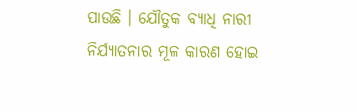ପାଉଛି । ଯୌତୁକ ବ୍ୟାଧି ନାରୀ ନିର୍ଯ୍ୟାତନାର ମୂଳ କାରଣ ହୋଇ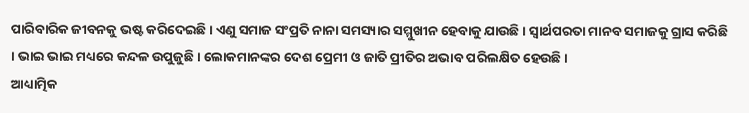ପାରିବାରିକ ଜୀବନକୁ ଭଷ୍ଟ କରିଦେଇଛି । ଏଣୁ ସମାଜ ସଂପ୍ରତି ନାନା ସମସ୍ୟାର ସମ୍ମୁଖୀନ ହେବାକୁ ଯାଉଛି । ସ୍ବାର୍ଥପରତା ମାନବ ସମାଜକୁ ଗ୍ରାସ କରିଛି । ଭାଇ ଭାଇ ମଧ୍ୟରେ କନ୍ଦଳ ଉପୁଜୁଛି । ଲୋକମାନଙ୍କର ଦେଶ ପ୍ରେମୀ ଓ ଜାତି ପ୍ରୀତିର ଅଭାବ ପରିଲକ୍ଷିତ ହେଉଛି ।
ଆଧ୍ୟାତ୍ମିକ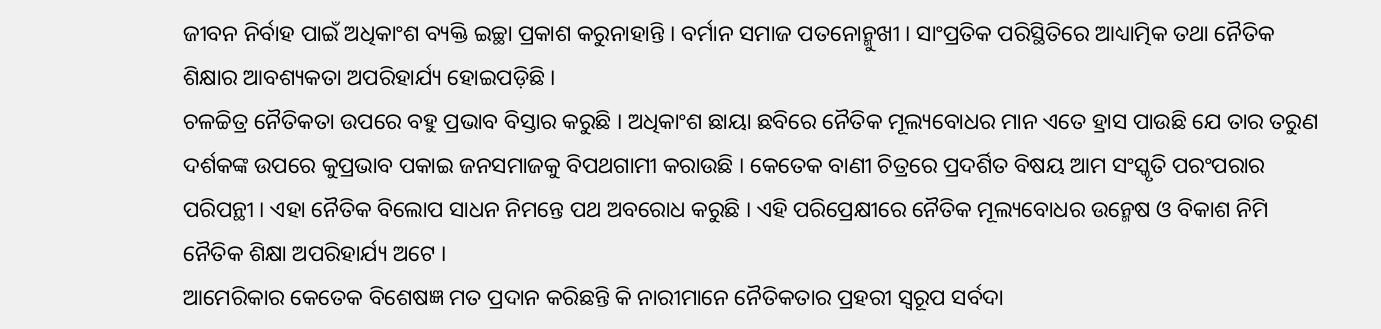ଜୀବନ ନିର୍ବାହ ପାଇଁ ଅଧିକାଂଶ ବ୍ୟକ୍ତି ଇଚ୍ଛା ପ୍ରକାଶ କରୁନାହାନ୍ତି । ବର୍ମାନ ସମାଜ ପତନୋନ୍ମୁଖୀ । ସାଂପ୍ରତିକ ପରିସ୍ଥିତିରେ ଆଧ୍ୟାତ୍ମିକ ତଥା ନୈତିକ ଶିକ୍ଷାର ଆବଶ୍ୟକତା ଅପରିହାର୍ଯ୍ୟ ହୋଇପଡ଼ିଛି ।
ଚଳଚ୍ଚିତ୍ର ନୈତିକତା ଉପରେ ବହୁ ପ୍ରଭାବ ବିସ୍ତାର କରୁଛି । ଅଧିକାଂଶ ଛାୟା ଛବିରେ ନୈତିକ ମୂଲ୍ୟବୋଧର ମାନ ଏତେ ହ୍ରାସ ପାଉଛି ଯେ ତାର ତରୁଣ ଦର୍ଶକଙ୍କ ଉପରେ କୁପ୍ରଭାବ ପକାଇ ଜନସମାଜକୁ ବିପଥଗାମୀ କରାଉଛି । କେତେକ ବାଣୀ ଚିତ୍ରରେ ପ୍ରଦର୍ଶିତ ବିଷୟ ଆମ ସଂସ୍କୃତି ପରଂପରାର ପରିପନ୍ଥୀ । ଏହା ନୈତିକ ବିଲୋପ ସାଧନ ନିମନ୍ତେ ପଥ ଅବରୋଧ କରୁଛି । ଏହି ପରିପ୍ରେକ୍ଷୀରେ ନୈତିକ ମୂଲ୍ୟବୋଧର ଉନ୍ମେଷ ଓ ବିକାଶ ନିମି ନୈତିକ ଶିକ୍ଷା ଅପରିହାର୍ଯ୍ୟ ଅଟେ ।
ଆମେରିକାର କେତେକ ବିଶେଷଜ୍ଞ ମତ ପ୍ରଦାନ କରିଛନ୍ତି କି ନାରୀମାନେ ନୈତିକତାର ପ୍ରହରୀ ସ୍ୱରୂପ ସର୍ବଦା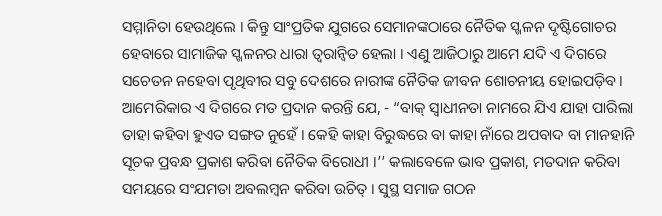ସମ୍ମାନିତା ହେଉଥିଲେ । କିନ୍ତୁ ସାଂପ୍ରତିକ ଯୁଗରେ ସେମାନଙ୍କଠାରେ ନୈତିକ ସ୍ଖଳନ ଦୃଷ୍ଟିଗୋଚର ହେବାରେ ସାମାଜିକ ସ୍ଖଳନର ଧାରା ତ୍ୱରାନ୍ୱିତ ହେଲା । ଏଣୁ ଆଜିଠାରୁ ଆମେ ଯଦି ଏ ଦିଗରେ ସଚେତନ ନହେବା ପୃଥିବୀର ସବୁ ଦେଶରେ ନାରୀଙ୍କ ନୈତିକ ଜୀବନ ଶୋଚନୀୟ ହୋଇପଡ଼ିବ ।
ଆମେରିକାର ଏ ଦିଗରେ ମତ ପ୍ରଦାନ କରନ୍ତି ଯେ, - “ବାକ୍ ସ୍ବାଧୀନତା ନାମରେ ଯିଏ ଯାହା ପାରିଲା ତାହା କହିବା ହୁଏତ ସଙ୍ଗତ ନୁହେଁ । କେହି କାହା ବିରୁଦ୍ଧରେ ବା କାହା ନାଁରେ ଅପବାଦ ବା ମାନହାନି ସୂଚକ ପ୍ରବନ୍ଧ ପ୍ରକାଶ କରିବା ନୈତିକ ବିରୋଧୀ ।’’ କଲାବେଳେ ଭାବ ପ୍ରକାଶ, ମତଦାନ କରିବା ସମୟରେ ସଂଯମତା ଅବଲମ୍ବନ କରିବା ଉଚିତ୍ । ସୁସ୍ଥ ସମାଜ ଗଠନ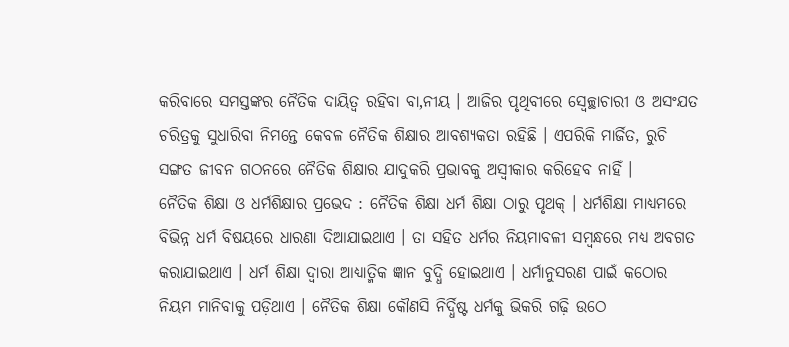କରିବାରେ ସମସ୍ତଙ୍କର ନୈତିକ ଦାୟିତ୍ୱ ରହିବା ବା‚ନୀୟ । ଆଜିର ପୃଥିବୀରେ ସ୍ୱେଚ୍ଛାଚାରୀ ଓ ଅସଂଯତ ଚରିତ୍ରକୁ ସୁଧାରିବା ନିମନ୍ତେ କେବଳ ନୈତିକ ଶିକ୍ଷାର ଆବଶ୍ୟକତା ରହିଛି । ଏପରିକି ମାର୍ଜିତ, ରୁଚି ସଙ୍ଗତ ଜୀବନ ଗଠନରେ ନୈତିକ ଶିକ୍ଷାର ଯାଦୁକରି ପ୍ରଭାବକୁ ଅସ୍ବୀକାର କରିହେବ ନାହିଁ ।
ନୈତିକ ଶିକ୍ଷା ଓ ଧର୍ମଶିକ୍ଷାର ପ୍ରଭେଦ : ନୈତିକ ଶିକ୍ଷା ଧର୍ମ ଶିକ୍ଷା ଠାରୁ ପୃଥକ୍ । ଧର୍ମଶିକ୍ଷା ମାଧ୍ୟମରେ ବିଭିନ୍ନ ଧର୍ମ ବିଷୟରେ ଧାରଣା ଦିଆଯାଇଥାଏ । ତା ସହିତ ଧର୍ମର ନିୟମାବଳୀ ସମ୍ବନ୍ଧରେ ମଧ୍ୟ ଅବଗତ କରାଯାଇଥାଏ । ଧର୍ମ ଶିକ୍ଷା ଦ୍ୱାରା ଆଧ୍ୟାତ୍ମିକ ଜ୍ଞାନ ବୁଦ୍ଧି ହୋଇଥାଏ । ଧର୍ମାନୁସରଣ ପାଇଁ କଠୋର ନିୟମ ମାନିବାକୁ ପଡ଼ିଥାଏ । ନୈତିକ ଶିକ୍ଷା କୌଣସି ନିର୍ଦ୍ଧିଷ୍ଟ ଧର୍ମକୁ ଭିକରି ଗଢ଼ି ଉଠେ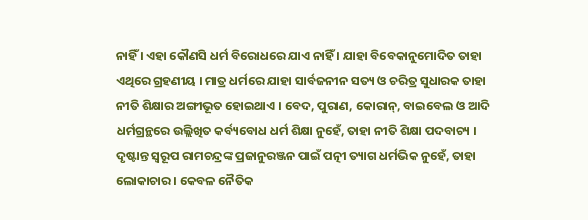ନାହିଁ । ଏହା କୌଣସି ଧର୍ମ ବିରୋଧରେ ଯାଏ ନାହିଁ । ଯାହା ବିବେକାନୁମୋଦିତ ତାହା ଏଥିରେ ଗ୍ରହଣୀୟ । ମାତ୍ର ଧର୍ମରେ ଯାହା ସାର୍ବଜନୀନ ସତ୍ୟ ଓ ଚରିତ୍ର ସୁଧାରକ ତାହା ନୀତି ଶିକ୍ଷାର ଅଙ୍ଗୀଭୂତ ହୋଇଥାଏ । ବେଦ, ପୁରାଣ, କୋରାନ୍, ବାଇବେଲ ଓ ଆଦି ଧର୍ମଗ୍ରନ୍ଥରେ ଉଲ୍ଲିଖିତ କର୍ବ୍ୟବୋଧ ଧର୍ମ ଶିକ୍ଷା ନୁହେଁ, ତାହା ନୀତି ଶିକ୍ଷା ପଦବାଚ୍ୟ । ଦୃଷ୍ଟାନ୍ତ ସ୍ୱରୂପ ରାମଚନ୍ଦ୍ରଙ୍କ ପ୍ରଜାନୁରଞ୍ଜନ ପାଇଁ ପତ୍ନୀ ତ୍ୟାଗ ଧର୍ମଭିକ ନୁହେଁ, ତାହା ଲୋକାଚାର । କେବଳ ନୈତିକ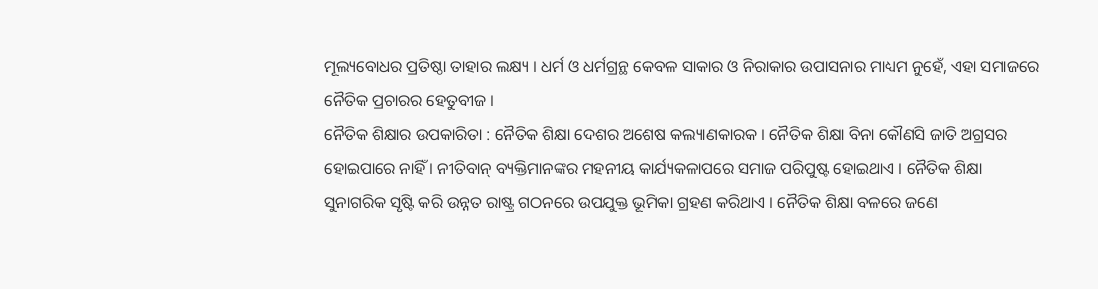ମୂଲ୍ୟବୋଧର ପ୍ରତିଷ୍ଠା ତାହାର ଲକ୍ଷ୍ୟ । ଧର୍ମ ଓ ଧର୍ମଗ୍ରନ୍ଥ କେବଳ ସାକାର ଓ ନିରାକାର ଉପାସନାର ମାଧ୍ୟମ ନୁହେଁ, ଏହା ସମାଜରେ ନୈତିକ ପ୍ରଚାରର ହେତୁବୀଜ ।
ନୈତିକ ଶିକ୍ଷାର ଉପକାରିତା : ନୈତିକ ଶିକ୍ଷା ଦେଶର ଅଶେଷ କଲ୍ୟାଣକାରକ । ନୈତିକ ଶିକ୍ଷା ବିନା କୌଣସି ଜାତି ଅଗ୍ରସର ହୋଇପାରେ ନାହିଁ । ନୀତିବାନ୍ ବ୍ୟକ୍ତିମାନଙ୍କର ମହନୀୟ କାର୍ଯ୍ୟକଳାପରେ ସମାଜ ପରିପୁଷ୍ଟ ହୋଇଥାଏ । ନୈତିକ ଶିକ୍ଷା ସୁନାଗରିକ ସୃଷ୍ଟି କରି ଉନ୍ନତ ରାଷ୍ଟ୍ର ଗଠନରେ ଉପଯୁକ୍ତ ଭୂମିକା ଗ୍ରହଣ କରିଥାଏ । ନୈତିକ ଶିକ୍ଷା ବଳରେ ଜଣେ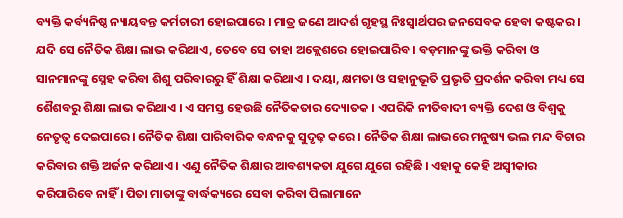ବ୍ୟକ୍ତି କର୍ବ୍ୟନିଷ୍ଠ ନ୍ୟାୟବନ୍ତ କର୍ମଚାରୀ ହୋଇପାରେ । ମାତ୍ର ଜଣେ ଆଦର୍ଶ ଗୃହସ୍ଥ ନିଃସ୍ୱାର୍ଥପର ଜନସେବକ ହେବା କଷ୍ଟକର । ଯଦି ସେ ନୈତିକ ଶିକ୍ଷା ଲାଭ କରିଥାଏ, ତେବେ ସେ ତାହା ଅକ୍ଲେଶରେ ହୋଇପାରିବ । ବଡ଼ମାନଙ୍କୁ ଭକ୍ତି କରିବା ଓ ସାନମାନଙ୍କୁ ସ୍ନେହ କରିବା ଶିଶୁ ପରିବାରରୁ ହିଁ ଶିକ୍ଷା କରିଥାଏ । ଦୟା, କ୍ଷମତା ଓ ସହାନୁଭୂତି ପ୍ରଭୃତି ପ୍ରଦର୍ଶନ କରିବା ମଧ୍ୟ ସେ ଶୈଶବରୁ ଶିକ୍ଷା ଲାଭ କରିଥାଏ । ଏ ସମସ୍ତ ହେଉଛି ନୈତିକତାର ଦ୍ୟୋତକ । ଏପରିକି ନୀତିବାଦୀ ବ୍ୟକ୍ତି ଦେଶ ଓ ବିଶ୍ୱକୁ ନେତୃତ୍ୱ ଦେଇପାରେ । ନୈତିକ ଶିକ୍ଷା ପାରିବାରିକ ବନ୍ଧନକୁ ସୁଦୃଢ଼ କରେ । ନୈତିକ ଶିକ୍ଷା ଲାଭରେ ମନୁଷ୍ୟ ଭଲ ମନ୍ଦ ବିଚାର କରିବାର ଶକ୍ତି ଅର୍ଜନ କରିଥାଏ । ଏଣୁ ନୈତିକ ଶିକ୍ଷାର ଆବଶ୍ୟକତା ଯୁଗେ ଯୁଗେ ରହିଛି । ଏହାକୁ କେହି ଅସ୍ୱୀକାର କରିପାରିବେ ନାହିଁ । ପିତା ମାତାଙ୍କୁ ବାର୍ଦ୍ଧକ୍ୟରେ ସେବା କରିବା ପିଲାମାନେ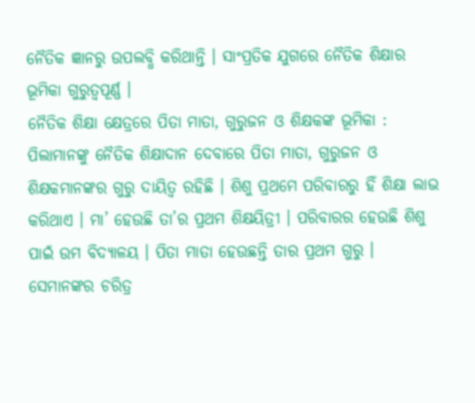ନୈତିକ ଜ୍ଞାନରୁ ଉପଲବ୍ଧି କରିଥାନ୍ତି । ସାଂପ୍ରତିକ ଯୁଗରେ ନୈତିକ ଶିକ୍ଷାର ଭୂମିକା ଗୁରୁତ୍ୱପୂର୍ଣ୍ଣ ।
ନୈତିକ ଶିକ୍ଷା କ୍ଷେତ୍ରରେ ପିତା ମାତା, ଗୁରୁଜନ ଓ ଶିକ୍ଷକଙ୍କ ଭୂମିକା : ପିଲାମାନଙ୍କୁ ନୈତିକ ଶିକ୍ଷାଦାନ ଦେବାରେ ପିତା ମାତା, ଗୁରୁଜନ ଓ ଶିକ୍ଷକମାନଙ୍କର ଗୁରୁ ଦାୟିତ୍ୱ ରହିଛି । ଶିଶୁ ପ୍ରଥମେ ପରିବାରରୁ ହିଁ ଶିକ୍ଷା ଲାଭ କରିଥାଏ । ମା’ ହେଉଛି ତା’ର ପ୍ରଥମ ଶିକ୍ଷୟିତ୍ରୀ । ପରିବାରର ହେଉଛି ଶିଶୁ ପାଇଁ ଉମ ବିଦ୍ୟାଳୟ । ପିତା ମାତା ହେଉଛନ୍ତି ତାର ପ୍ରଥମ ଗୁରୁ । ସେମାନଙ୍କର ଚରିତ୍ର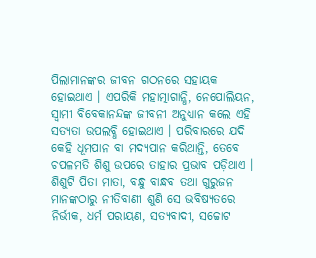ପିଲାମାନଙ୍କର ଜୀବନ ଗଠନରେ ସହାୟକ ହୋଇଥାଏ । ଏପରିକି ମହାତ୍ମାଗାନ୍ଧି, ନେପୋଲିୟନ, ସ୍ୱାମୀ ବିବେକାନନ୍ଦଙ୍କ ଜୀବନୀ ଅନୁଧ୍ୟାନ କଲେ ଏହି ସତ୍ୟତା ଉପଲବ୍ଧି ହୋଇଥାଏ । ପରିବାରରେ ଯଦି କେହି ଧୂମପାନ ବା ମଦ୍ୟପାନ କରିଥାନ୍ତି, ତେବେ ଚପଳମତି ଶିଶୁ ଉପରେ ତାହାର ପ୍ରଭାବ ପଡ଼ିଥାଏ । ଶିଶୁଟି ପିତା ମାତା, ବନ୍ଧୁ ବାନ୍ଧବ ତଥା ଗୁରୁଜନ ମାନଙ୍କଠାରୁ ନୀତିବାଣୀ ଶୁଣି ସେ ଭବିଷ୍ୟତରେ ନିର୍ଭୀକ, ଧର୍ମ ପରାୟଣ, ସତ୍ୟବାଦୀ, ସଚ୍ଚୋଟ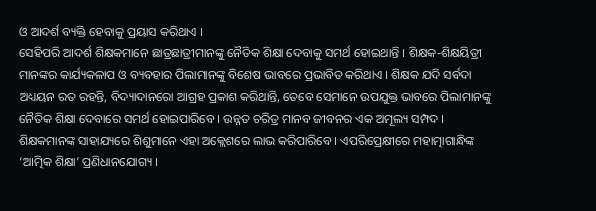ଓ ଆଦର୍ଶ ବ୍ୟକ୍ତି ହେବାକୁ ପ୍ରୟାସ କରିଥାଏ ।
ସେହିପରି ଆଦର୍ଶ ଶିକ୍ଷକମାନେ ଛାତ୍ରଛାତ୍ରୀମାନଙ୍କୁ ନୈତିକ ଶିକ୍ଷା ଦେବାକୁ ସମର୍ଥ ହୋଇଥାନ୍ତି । ଶିକ୍ଷକ-ଶିକ୍ଷୟିତ୍ରୀ ମାନଙ୍କର କାର୍ଯ୍ୟକଳାପ ଓ ବ୍ୟବହାର ପିଲାମାନଙ୍କୁ ବିଶେଷ ଭାବରେ ପ୍ରଭାବିତ କରିଥାଏ । ଶିକ୍ଷକ ଯଦି ସର୍ବଦା ଅଧ୍ୟୟନ ରତ ରହନ୍ତି, ବିଦ୍ୟାଦାନରୋ ଆଗ୍ରହ ପ୍ରକାଶ କରିଥାନ୍ତି, ତେବେ ସେମାନେ ଉପଯୁକ୍ତ ଭାବରେ ପିଲାମାନଙ୍କୁ ନୈତିକ ଶିକ୍ଷା ଦେବାରେ ସମର୍ଥ ହୋଇପାରିବେ । ଉନ୍ନତ ଚରିତ୍ର ମାନବ ଜୀବନର ଏକ ଅମୂଲ୍ୟ ସମ୍ପଦ । ଶିକ୍ଷକମାନଙ୍କ ସାହାଯ୍ୟରେ ଶିଶୁମାନେ ଏହା ଅକ୍ଲେଶରେ ଲାଭ କରିପାରିବେ । ଏପରିପ୍ରେକ୍ଷୀରେ ମହାତ୍ମାଗାନ୍ଧିଙ୍କ ‘ଆତ୍ମିକ ଶିକ୍ଷା’ ପ୍ରଣିଧାନଯୋଗ୍ୟ ।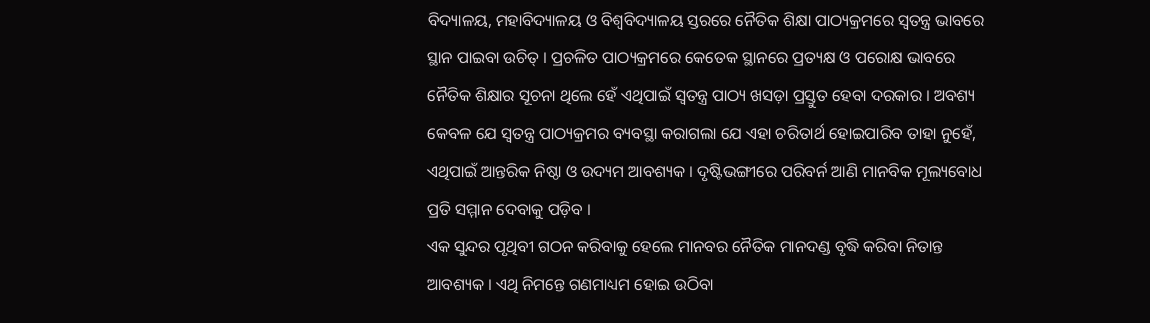ବିଦ୍ୟାଳୟ, ମହାବିଦ୍ୟାଳୟ ଓ ବିଶ୍ୱବିଦ୍ୟାଳୟ ସ୍ତରରେ ନୈତିକ ଶିକ୍ଷା ପାଠ୍ୟକ୍ରମରେ ସ୍ୱତନ୍ତ୍ର ଭାବରେ ସ୍ଥାନ ପାଇବା ଉଚିତ୍ । ପ୍ରଚଳିତ ପାଠ୍ୟକ୍ରମରେ କେତେକ ସ୍ଥାନରେ ପ୍ରତ୍ୟକ୍ଷ ଓ ପରୋକ୍ଷ ଭାବରେ ନୈତିକ ଶିକ୍ଷାର ସୂଚନା ଥିଲେ ହେଁ ଏଥିପାଇଁ ସ୍ୱତନ୍ତ୍ର ପାଠ୍ୟ ଖସଡ଼ା ପ୍ରସ୍ତୁତ ହେବା ଦରକାର । ଅବଶ୍ୟ କେବଳ ଯେ ସ୍ୱତନ୍ତ୍ର ପାଠ୍ୟକ୍ରମର ବ୍ୟବସ୍ଥା କରାଗଲା ଯେ ଏହା ଚରିତାର୍ଥ ହୋଇପାରିବ ତାହା ନୁହେଁ, ଏଥିପାଇଁ ଆନ୍ତରିକ ନିଷ୍ଠା ଓ ଉଦ୍ୟମ ଆବଶ୍ୟକ । ଦୃଷ୍ଟିଭଙ୍ଗୀରେ ପରିବର୍ନ ଆଣି ମାନବିକ ମୂଲ୍ୟବୋଧ ପ୍ରତି ସମ୍ମାନ ଦେବାକୁ ପଡ଼ିବ ।
ଏକ ସୁନ୍ଦର ପୃଥିବୀ ଗଠନ କରିବାକୁ ହେଲେ ମାନବର ନୈତିକ ମାନଦଣ୍ଡ ବୃଦ୍ଧି କରିବା ନିତାନ୍ତ ଆବଶ୍ୟକ । ଏଥି ନିମନ୍ତେ ଗଣମାଧ୍ୟମ ହୋଇ ଉଠିବା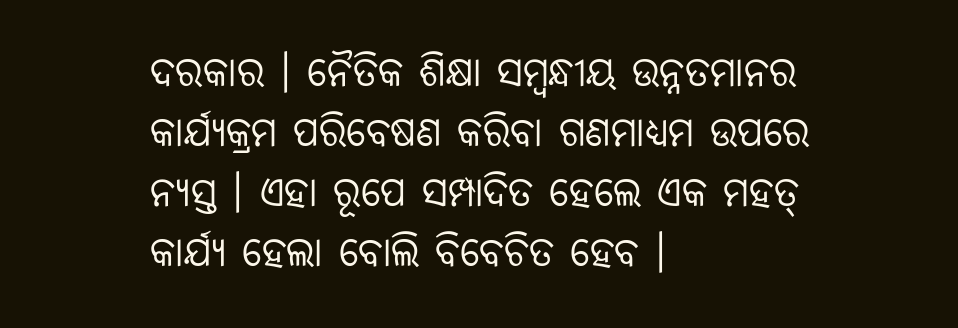ଦରକାର । ନୈତିକ ଶିକ୍ଷା ସମ୍ବନ୍ଧୀୟ ଉନ୍ନତମାନର କାର୍ଯ୍ୟକ୍ରମ ପରିବେଷଣ କରିବା ଗଣମାଧ୍ୟମ ଉପରେ ନ୍ୟସ୍ତ । ଏହା ରୂପେ ସମ୍ପାଦିତ ହେଲେ ଏକ ମହତ୍ କାର୍ଯ୍ୟ ହେଲା ବୋଲି ବିବେଚିତ ହେବ ।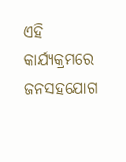ଏହି କାର୍ଯ୍ୟକ୍ରମରେ ଜନସହଯୋଗ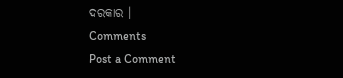ଦରକାର ।
Comments
Post a Comment